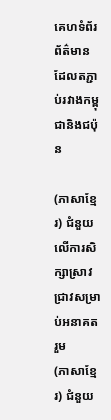គេហទំព័រព័ត៌មានដែលតភ្ជាប់រវាងកម្ពុជានិងជប៉ុន

(ភាសាខ្មែរ) ជំនួយលើការសិក្សាស្រាវជ្រាវសម្រាប់អនាគតរួម
(ភាសាខ្មែរ) ជំនួយ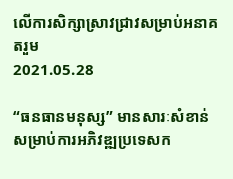លើការសិក្សាស្រាវជ្រាវសម្រាប់អនាគតរួម
2021.05.28

“ធនធានមនុស្ស” មានសារៈសំខាន់សម្រាប់ការអភិវឌ្ឍប្រទេសក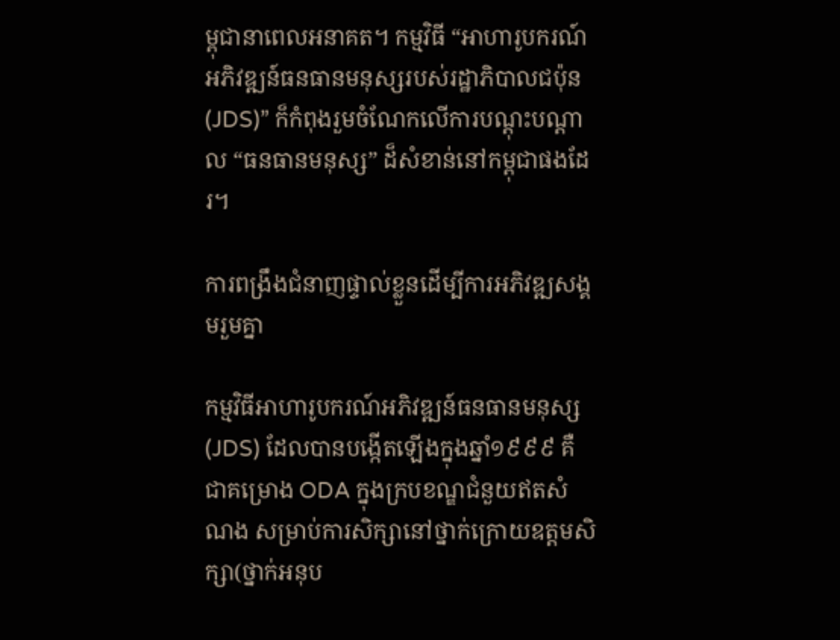ម្ពុជានាពេលអនាគត។ កម្មវិធី “អាហារូបករណ៍អភិវឌ្ឍន៍ធនធានមនុស្សរបស់រដ្ឋាភិបាលជប៉ុន (JDS)” ក៏កំពុងរួមចំណែកលើការបណ្តុះបណ្តាល “ធនធានមនុស្ស” ដ៏សំខាន់នៅកម្ពុជាផងដែរ។

ការពង្រឹងជំនាញផ្ទាល់ខ្លួនដើម្បីការអភិវឌ្ឍសង្គមរួមគ្នា

កម្មវិធីអាហារូបករណ៍អភិវឌ្ឍន៍ធនធានមនុស្ស (JDS) ដែលបានបង្កើតឡើងក្នុងឆ្នាំ១៩៩៩ គឺជាគម្រោង ODA ក្នុងក្របខណ្ឌជំនួយឥតសំណង សម្រាប់ការសិក្សានៅថ្នាក់ក្រោយឧត្តមសិក្សា(ថ្នាក់អនុប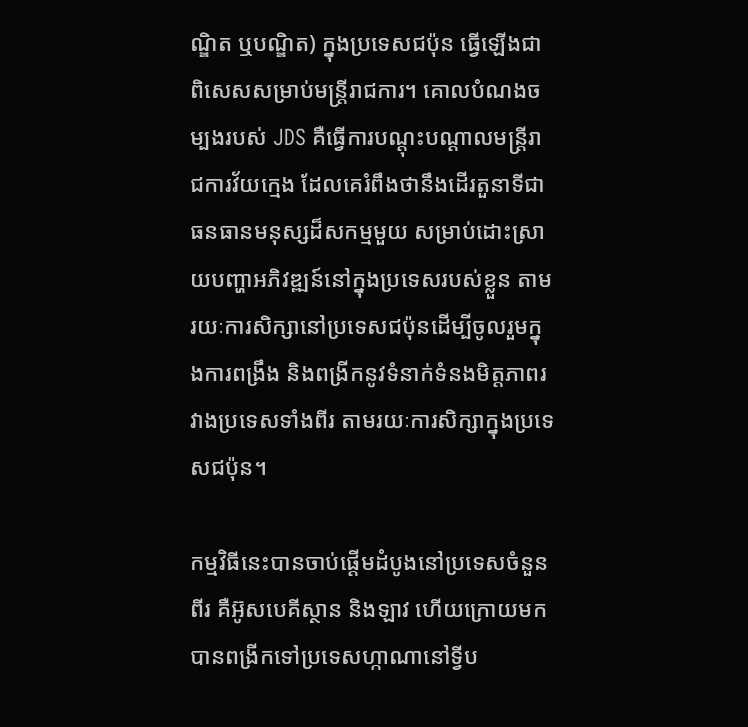ណ្ឌិត ឬបណ្ឌិត) ក្នុងប្រទេសជប៉ុន ធ្វើឡើងជាពិសេសសម្រាប់មន្រ្តីរាជការ។ គោលបំណងចម្បងរបស់ JDS គឺធ្វើការបណ្តុះបណ្តាលមន្រ្តីរាជការវ័យក្មេង ដែលគេរំពឹងថានឹងដើរតួនាទីជាធនធានមនុស្សដ៏សកម្មមួយ សម្រាប់ដោះស្រាយបញ្ហាអភិវឌ្ឍន៍នៅក្នុងប្រទេសរបស់ខ្លួន តាមរយៈការសិក្សានៅប្រទេសជប៉ុនដើម្បីចូលរួមក្នុងការពង្រឹង និងពង្រីកនូវទំនាក់ទំនងមិត្តភាពរវាងប្រទេសទាំងពីរ តាមរយៈការសិក្សាក្នុងប្រទេសជប៉ុន។

កម្មវិធីនេះបានចាប់ផ្តើមដំបូងនៅប្រទេសចំនួនពីរ គឺអ៊ូសបេគីស្ថាន និងឡាវ ហើយក្រោយមកបានពង្រីកទៅប្រទេសហ្កាណានៅទ្វីប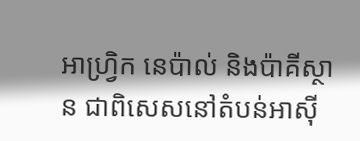អាហ្វ្រិក នេប៉ាល់ និងប៉ាគីស្ថាន ជាពិសេសនៅតំបន់អាស៊ី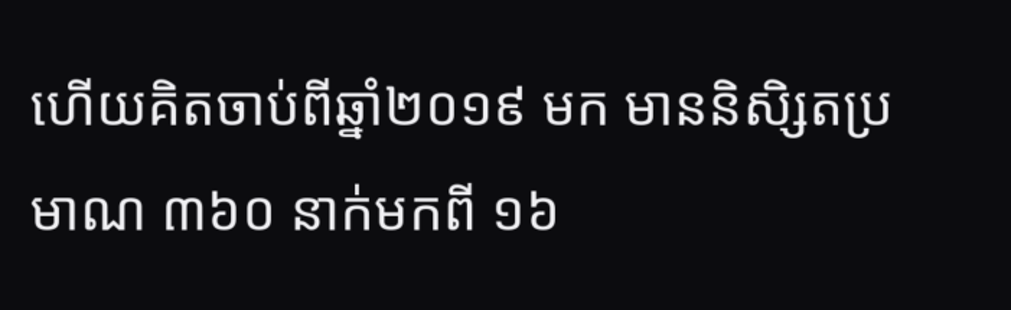ហើយគិតចាប់ពីឆ្នាំ២០១៩ មក មាននិសិ្សតប្រមាណ ៣៦០ នាក់មកពី ១៦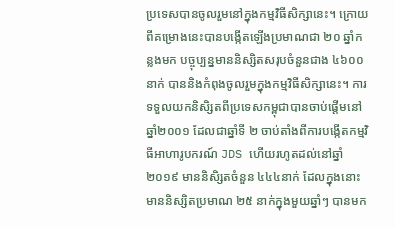ប្រទេសបានចូលរួមនៅក្នុងកម្មវិធីសិក្សានេះ។ ក្រោយពីគម្រោងនេះបានបង្កើតឡើងប្រមាណជា ២០ ឆ្នាំកន្លងមក បច្ចុប្បន្នមាននិស្សិតសរុបចំនួនជាង ៤៦០០នាក់ បាននិងកំពុងចូលរួមក្នុងកម្មវិធីសិក្សានេះ។ ការទទួលយកនិសិ្សតពីប្រទេសកម្ពុជាបានចាប់ផ្តើមនៅឆ្នាំ២០០១ ដែលជាឆ្នាំទី ២ ចាប់តាំងពីការបង្កើតកម្មវិធីអាហារូបករណ៍ JDS ហើយរហូតដល់នៅឆ្នាំ២០១៩ មាននិសិ្សតចំនួន ៤៤៤នាក់ ដែលក្នុងនោះមាននិស្សិតប្រមាណ ២៥ នាក់ក្នុងមួយឆ្នាំៗ បានមក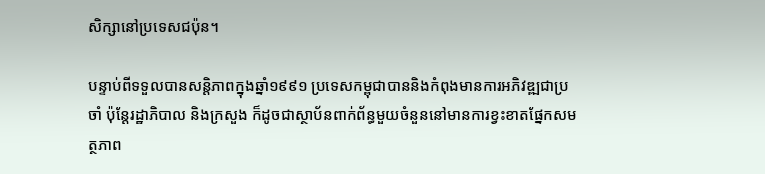សិក្សានៅប្រទេសជប៉ុន។

បន្ទាប់ពីទទួលបានសន្តិភាពក្នុងឆ្នាំ១៩៩១ ប្រទេសកម្ពុជាបាននិងកំពុងមានការអភិវឌ្ឍជាប្រចាំ ប៉ុន្តែរដ្ឋាភិបាល និងក្រសួង ក៏ដូចជាស្ថាប័នពាក់ព័ន្ធមួយចំនួននៅមានការខ្វះខាតផ្នែកសមត្ថភាព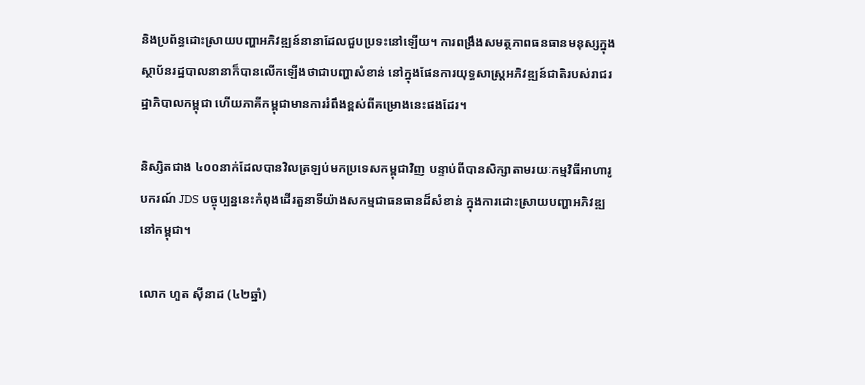និងប្រព័ន្ធដោះស្រាយបញ្ហាអភិវឌ្ឍន៍នានាដែលជួបប្រទះនៅឡើយ។ ការពង្រឹងសមត្ថភាពធនធានមនុស្សក្នុងស្ថាប័នរដ្ឋបាលនានាក៏បានលើកឡើងថាជាបញ្ហាសំខាន់ នៅក្នុងផែនការយុទ្ធសាស្ត្រអភិវឌ្ឍន៍ជាតិរបស់រាជរដ្ឋាភិបាលកម្ពុជា ហើយភាគីកម្ពុជាមានការរំពឹងខ្ពស់ពីគម្រោងនេះផងដែរ។

និស្សិតជាង ៤០០នាក់ដែលបានវិលត្រឡប់មកប្រទេសកម្ពុជាវិញ បន្ទាប់ពីបានសិក្សាតាមរយៈកម្មវិធីអាហារូបករណ៍ JDS បច្ចុប្បន្ននេះកំពុងដើរតួនាទីយ៉ាងសកម្មជាធនធានដ៏សំខាន់ ក្នុងការដោះស្រាយបញ្ហាអភិវឌ្ឍនៅកម្ពុជា។

លោក ហួត ស៊ីនាដ (៤២ឆ្នាំ)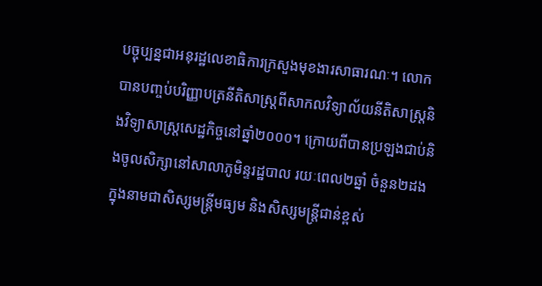បច្ចុប្បន្នជាអនុរដ្ឋលេខាធិការក្រសួងមុខងារសាធារណៈ។ លោកបានបញ្ចប់បរិញ្ញាបត្រនីតិសាស្រ្តពីសាកលវិទ្យាល័យនីតិសាស្រ្តនិងវិទ្យាសាស្រ្តសេដ្ឋកិច្ចនៅឆ្នាំ២០០០។ ក្រោយពីបានប្រឡងជាប់និងចូលសិក្សានៅសាលាភូមិន្ទរដ្ឋបាល រយៈពេល២ឆ្នាំ ចំនួន២ដង ក្នុងនាមជាសិស្សមន្រ្តីមធ្យម និងសិស្សមន្រ្តីជាន់ខ្ពស់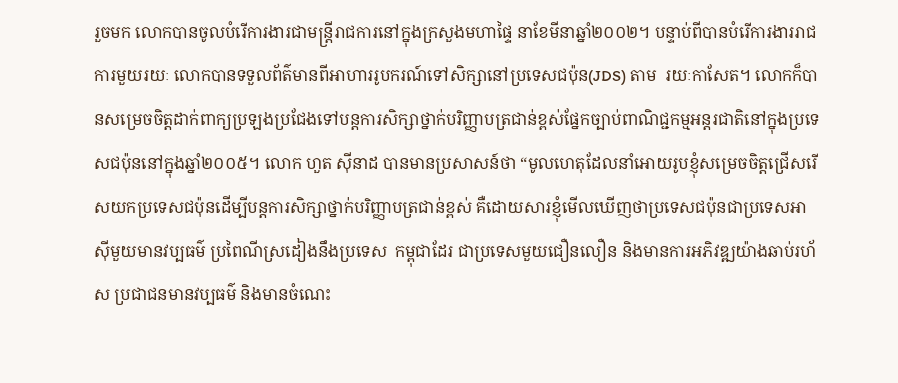រួចមក លោកបានចូលបំរើការងារជាមន្រ្តីរាជការនៅក្នុងក្រសួងមហាផ្ទៃ នាខែមីនាឆ្នាំ២០០២។ បន្ទាប់ពីបានបំរើការងាររាជការមួយរយៈ លោកបានទទួលព័ត៌មានពីអាហាររូបករណ៍ទៅសិក្សានៅប្រទេសជប៉ុន(JDS) តាម  រយៈកាសែត។ លោកក៏បានសម្រេចចិត្តដាក់ពាក្យប្រឡងប្រជែងទៅបន្តការសិក្សាថ្នាក់បរិញ្ញាបត្រជាន់ខ្ពស់ផ្នែកច្បាប់ពាណិជ្ជកម្មអន្តរជាតិនៅក្នុងប្រទេសជប៉ុននៅក្នុងឆ្នាំ២០០៥។ លោក ហួត ស៊ីនាដ បានមានប្រសាសន៍ថា “មូលហេតុដែលនាំអោយរូបខ្ញុំសម្រេចចិត្តជ្រើសរើសយកប្រទេសជប៉ុនដើម្បីបន្តការសិក្សាថ្នាក់បរិញ្ញាបត្រជាន់ខ្ពស់ គឺដោយសារខ្ញុំមើលឃើញថាប្រទេសជប៉ុនជាប្រទេសអាស៊ីមួយមានវប្បធម៌ ប្រពៃណីស្រដៀងនឹងប្រទេស  កម្ពុជាដែរ ជាប្រទេសមួយជឿនលឿន និងមានការអភិវឌ្ឍយ៉ាងឆាប់រហ័ស ប្រជាជនមានវប្បធម៌ និងមានចំណេះ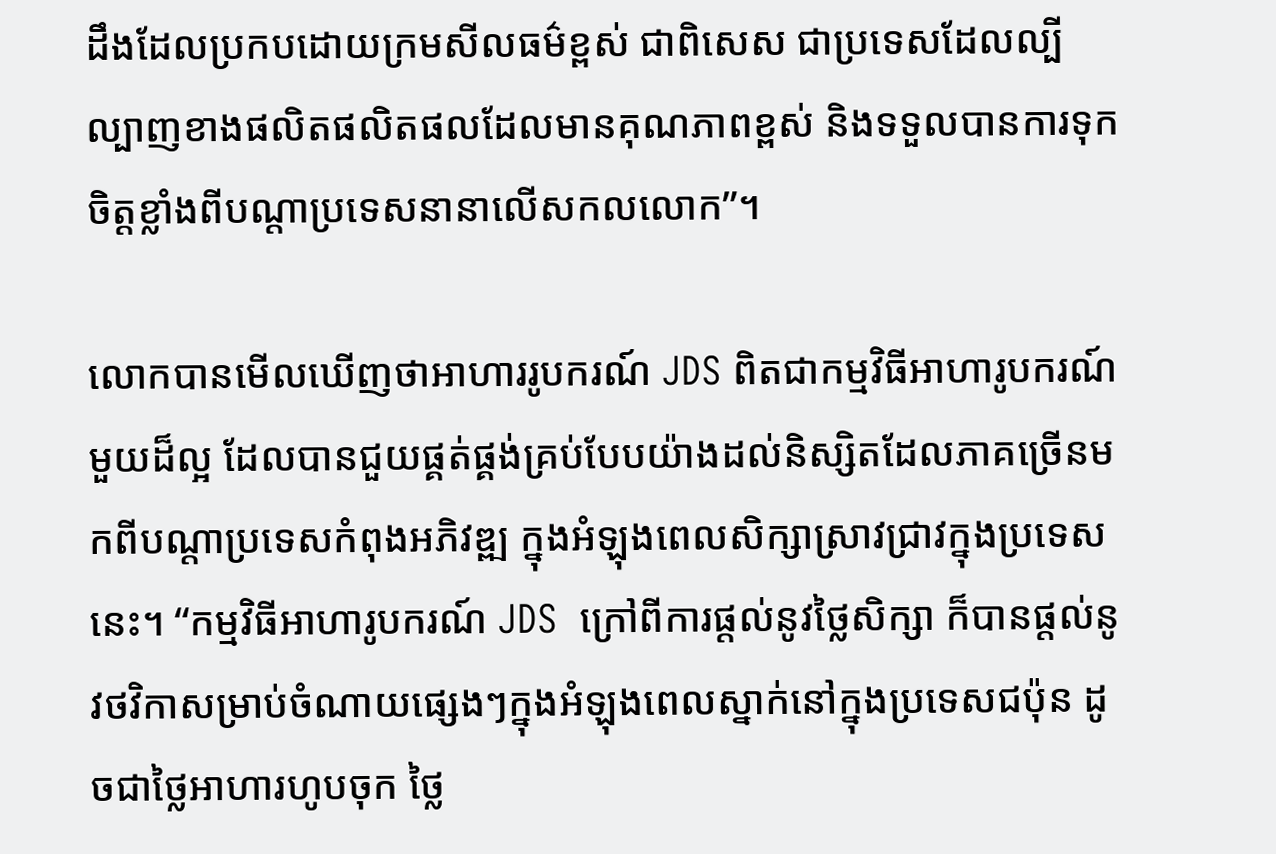ដឹងដែលប្រកបដោយក្រមសីលធម៌ខ្ពស់ ជាពិសេស ជាប្រទេសដែលល្បីល្បាញខាងផលិតផលិតផលដែលមានគុណភាពខ្ពស់ និងទទួលបានការទុកចិត្តខ្លាំងពីបណ្តាប្រទេសនានាលើសកលលោក”។

លោកបានមើលឃើញថាអាហាររូបករណ៍ JDS ពិតជាកម្មវិធីអាហារូបករណ៍មួយដ៏ល្អ ដែលបានជួយផ្គត់ផ្គង់គ្រប់បែបយ៉ាងដល់និស្សិតដែលភាគច្រើនមកពីបណ្តាប្រទេសកំពុងអភិវឌ្ឍ ក្នុងអំឡុងពេលសិក្សាស្រាវជ្រាវក្នុងប្រទេសនេះ។ “កម្មវិធីអាហារូបករណ៍ JDS  ក្រៅពីការផ្តល់នូវថ្លៃសិក្សា ក៏បានផ្តល់នូវថវិកាសម្រាប់ចំណាយផ្សេងៗក្នុងអំឡុងពេលស្នាក់នៅក្នុងប្រទេសជប៉ុន ដូចជាថ្លៃអាហារហូបចុក ថ្លៃ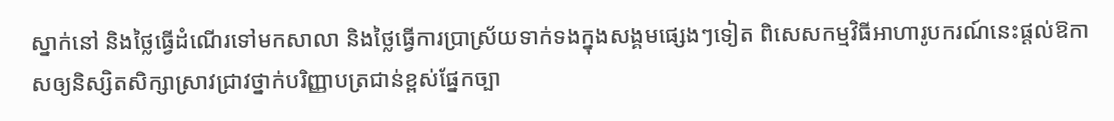ស្នាក់នៅ និងថ្លៃធ្វើដំណើរទៅមកសាលា និងថ្លៃធ្វើការប្រាស្រ័យទាក់ទងក្នុងសង្គមផ្សេងៗទៀត ពិសេសកម្មវិធីអាហារូបករណ៍នេះផ្តល់ឱកាសឲ្យនិស្សិតសិក្សាស្រាវជ្រាវថ្នាក់បរិញ្ញាបត្រជាន់ខ្ពស់ផ្នែកច្បា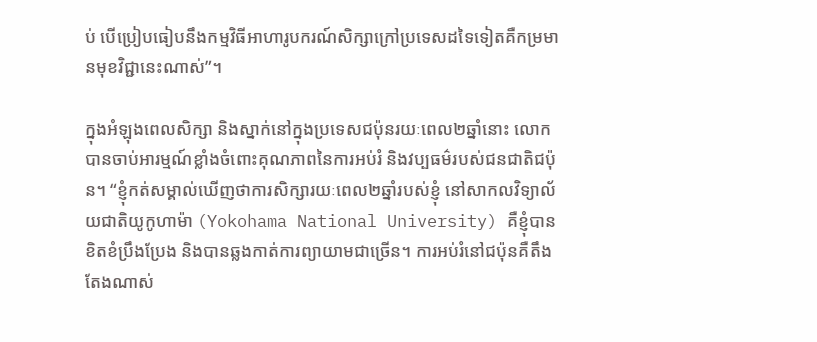ប់ បើប្រៀបធៀបនឹងកម្មវិធីអាហារូបករណ៍សិក្សាក្រៅប្រទេសដទៃទៀតគឺកម្រមានមុខវិជ្ជានេះណាស់”។

ក្នុងអំឡុងពេលសិក្សា និងស្នាក់នៅក្នុងប្រទេសជប៉ុនរយៈពេល២ឆ្នាំនោះ លោកបានចាប់អារម្មណ៍ខ្លាំងចំពោះគុណភាពនៃការអប់រំ និងវប្បធម៌របស់ជនជាតិជប៉ុន។ “ខ្ញុំកត់សម្គាល់ឃើញថាការសិក្សារយៈពេល២ឆ្នាំរបស់ខ្ញុំ នៅសាកលវិទ្យាល័យជាតិយូកូហាម៉ា (Yokohama National University) គឺខ្ញុំបានខិតខំប្រឹងប្រែង និងបានឆ្លងកាត់ការព្យាយាមជាច្រើន។ ការអប់រំនៅជប៉ុនគឺតឹងតែងណាស់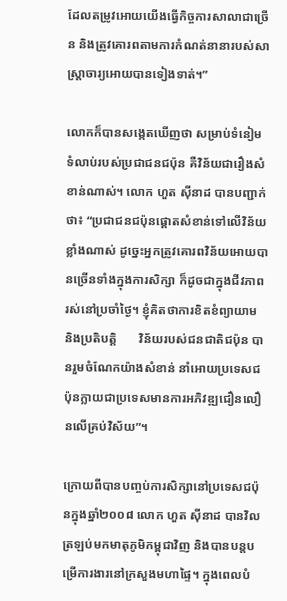ដែលតម្រូវអោយយើងធ្វើកិច្ចការសាលាជាច្រើន និងត្រូវគោរពតាមការកំណត់នានារបស់សាស្រ្តាចារ្យអោយបានទៀងទាត់។”

លោកក៏បានសង្កេតឃើញថា សម្រាប់ទំនៀមទំលាប់របស់ប្រជាជនជប៉ុន គឺវិន័យជារឿងសំខាន់ណាស់។ លោក ហួត ស៊ីនាដ បានបញ្ជាក់ថា៖ “ប្រជាជនជប៉ុនផ្តោតសំខាន់ទៅលើវិន័យខ្លាំងណាស់ ដូច្នេះអ្នកត្រូវគោរពវិន័យអោយបានច្រើនទាំងក្នុងការសិក្សា ក៏ដូចជាក្នុងជីវភាពរស់នៅប្រចាំថ្ងៃ។ ខ្ញុំគិតថាការខិតខំព្យាយាម និងប្រតិបត្តិ       វិន័យរបស់ជនជាតិជប៉ុន បានរួមចំណែកយ៉ាងសំខាន់ នាំអោយប្រទេសជប៉ុនក្លាយជាប្រទេសមានការអភិវឌ្ឍជឿនលឿនលើគ្រប់វិស័យ”។

ក្រោយពីបានបញ្ចប់ការសិក្សានៅប្រទេសជប៉ុនក្នុងឆ្នាំ២០០៨ លោក ហួត ស៊ីនាដ បានវិលត្រឡប់មកមាតុភូមិកម្ពុជាវិញ និងបានបន្តបម្រើការងារនៅក្រសួងមហាផ្ទៃ។ ក្នុងពេលបំ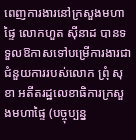ពេញការងារនៅក្រសួងមហាផ្ទៃ លោកហួត ស៊ីនាដ បានទទួលឱកាសទៅបម្រើការងារជាជំនួយការរបស់លោក ព្រុំ សុខា អតីតរដ្ឋលេខាធិការក្រសួងមហាផ្ទៃ (បច្ចុប្បន្ន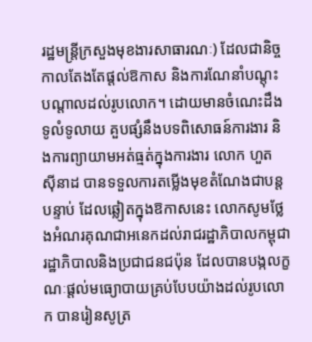រដ្ឋមន្រ្តីក្រសួងមុខងារសាធារណៈ) ដែលជានិច្ចកាលតែងតែផ្តល់ឱកាស និងការណែនាំបណ្តុះ    បណ្តាលដល់រូបលោក។ ដោយមានចំណេះដឹងទូលំទូលាយ គួបផ្សំនឹងបទពិសោធន៍ការងារ និងការព្យាយាមអត់ធ្មត់ក្នុងការងារ លោក ហួត ស៊ីនាដ បានទទួលការតម្លើងមុខតំណែងជាបន្តបន្ទាប់ ដែលឆ្លៀតក្នុងឱកាសនេះ លោកសូមថ្លែងអំណរគុណជាអនេកដល់រាជរដ្ឋាភិបាលកម្ពុជា រដ្ឋាភិបាលនិងប្រជាជនជប៉ុន ដែលបានបង្កលក្ខណៈផ្តល់មធ្យោបាយគ្រប់បែបយ៉ាងដល់រូបលោក បានរៀនសូត្រ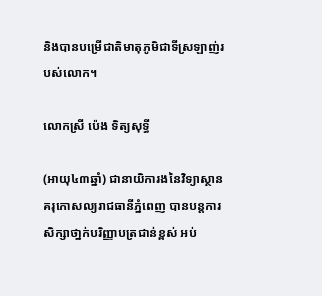និងបានបម្រើជាតិមាតុភូមិជាទីស្រឡាញ់របស់លោក។

លោកស្រី ប៉េង ទិត្យសុទ្ធី

(អាយុ៤៣ឆ្នាំ) ជានាយិការងនៃវិទ្យាស្ថានគរុកោសល្យរាជធានីភ្នំពេញ បានបន្តការសិក្សាថា្នក់បរិញ្ញាបត្រជាន់ខ្ពស់ អប់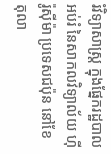រំវិទ្យាសាស្ត្រ ក្នុងផ្នែករដ្ឋបាលអប់រំ នៃសាកលវិទ្យាល័យ ហ៊ីរ៉ូស៊ីម៉ា ប្រទេសជប៉ុន នៅខែ តុលា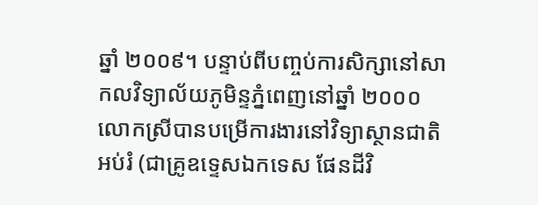ឆ្នាំ ២០០៩។ បន្ទាប់ពីបញ្ចប់ការសិក្សានៅសាកលវិទ្យាល័យភូមិន្ទភ្នំពេញនៅឆ្នាំ ២០០០ លោកស្រីបានបម្រើការងារនៅវិទ្យាស្ថានជាតិអប់រំ (ជាគ្រូឧទ្ទេសឯកទេស ផែនដីវិ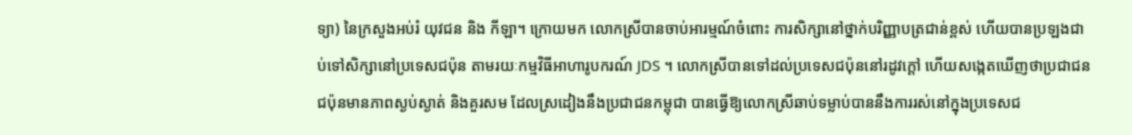ទ្យា) នៃក្រសួងអប់រំ យុវជន និង កីឡា។ ក្រោយមក លោកស្រីបានចាប់អារម្មណ៍ចំពោះ ការសិក្សានៅថ្នាក់បរិញ្ញាបត្រជាន់ខ្ពស់ ហើយបានប្រឡងជាប់ទៅសិក្សានៅប្រទេសជប៉ុន តាមរយៈកម្មវិធីអាហារូបករណ៍ JDS ។ លោកស្រីបានទៅដល់ប្រទេសជប៉ុននៅរដូវក្តៅ ហើយសង្កេតឃើញថាប្រជាជនជប៉ុនមានភាពស្ងប់ស្ងាត់ និងគួរសម ដែលស្រដៀងនឹងប្រជាជនកម្ពុជា បានធ្វើឱ្យលោកស្រីឆាប់ទម្លាប់បាននឹងការរស់នៅក្នុងប្រទេសជ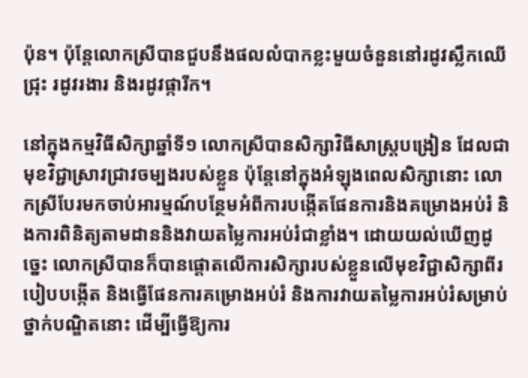ប៉ុន។ ប៉ុន្តែលោកស្រីបានជួបនឹងផលលំបាកខ្លះមួយចំនួននៅរដូវស្លឹកឈើជ្រុះ រដូវរងារ និងរដូវផ្ការីក។

នៅក្នុងកម្មវិធីសិក្សាឆ្នាំទី១ លោកស្រីបានសិក្សាវិធីសាស្រ្តបង្រៀន ដែលជាមុខវិជ្ជាស្រាវជ្រាវចម្បងរបស់ខ្លួន ប៉ុន្តែនៅក្នុងអំឡុងពេលសិក្សានោះ លោកស្រីបែរមកចាប់អារម្មណ៍បន្ថែមអំពីការបង្កើតផែនការនិងគម្រោងអប់រំ និងការពិនិត្យតាមដាននិងវាយតម្លៃការអប់រំជាខ្លាំង។ ដោយយល់ឃើញដូច្នេះ លោកស្រីបានក៏បានផ្តោតលើការសិក្សារបស់ខ្លួនលើមុខវិជ្ជាសិក្សាពីរបៀបបង្កើត និងធ្វើផែនការគម្រោងអប់រំ និងការវាយតម្លៃការអប់រំសម្រាប់ថ្នាក់បណ្ឌិតនោះ ដើម្បីធ្វើឱ្យការ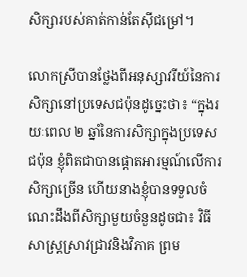សិក្សារបស់គាត់កាន់តែស៊ីជម្រៅ។

លោកស្រីបានថ្លែងពីអនុស្សាវរីយ៍នៃការសិក្សានៅប្រទេសជប៉ុនដូច្នេះថា៖ “ក្នុងរយៈពេល ២ ឆ្នាំនៃការសិក្សាក្នុងប្រទេសជប៉ុន ខ្ញុំពិតជាបានផ្តោតអារម្មណ៍លើការសិក្សាច្រើន ហើយនាងខ្ញុំបានទទួលចំណេះដឹងពីសិក្សាមួយចំនួនដូចជា៖ វិធីសាស្រ្តស្រាវជ្រាវនិងវិភាគ ព្រម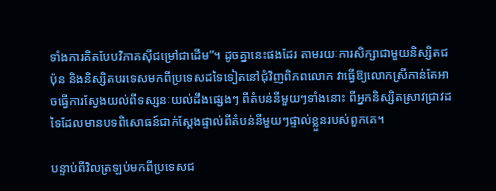ទាំងការគិតបែបវិភាគស៊ីជម្រៅជាដើម”។ ដូចគ្នានេះផងដែរ តាមរយៈការសិក្សាជាមួយនិស្សិតជប៉ុន និងនិស្សិតបរទេសមកពីប្រទេសដទៃទៀតនៅជុំវិញពិភពលោក វាធ្វើឱ្យលោកស្រីកាន់តែអាចធ្វើការស្វែងយល់ពីទស្សនៈយល់ដឹងផ្សេងៗ ពីតំបន់នីមួយៗទាំងនោះ ពីអ្នកនិស្សិតស្រាវជ្រាវដទៃដែលមានបទពិសោធន៍ជាក់ស្តែងផ្ទាល់ពីតំបន់នីមួយៗផ្ទាល់ខ្លួនរបស់ពួកគេ។

បន្ទាប់ពីវិលត្រឡប់មកពីប្រទេសជ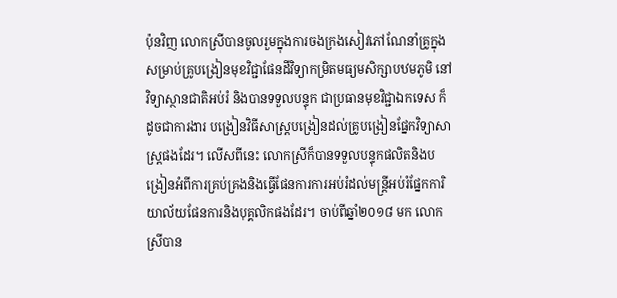ប៉ុនវិញ លោកស្រីបានចូលរួមក្នុងការចងក្រងសៀវភៅណែនាំគ្រូក្នុងសម្រាប់គ្រូបង្រៀនមុខវិជ្ជាផែនដីវិទ្យាកម្រិតមធ្យមសិក្សាបឋមភូមិ នៅវិទ្យាស្ថានជាតិអប់រំ និងបានទទួលបន្ទុក ជាប្រធានមុខវិជ្ជាឯកទេស ក៏ដូចជាការងារ បង្រៀនវិធីសាស្រ្តបង្រៀនដល់គ្រូបង្រៀនផ្នែកវិទ្យាសាស្ត្រផងដែរ។ លើសពីនេះ លោកស្រីក៏បានទទួលបន្ទុកផលិតនិងបង្រៀនអំពីការគ្រប់គ្រងនិងធ្វើផែនការការអប់រំដល់មន្ត្រីអប់រំផ្នែកការិយាល័យផែនការនិងបុគ្គលិកផងដែរ។ ចាប់ពីឆ្នាំ២០១៨ មក លោកស្រីបាន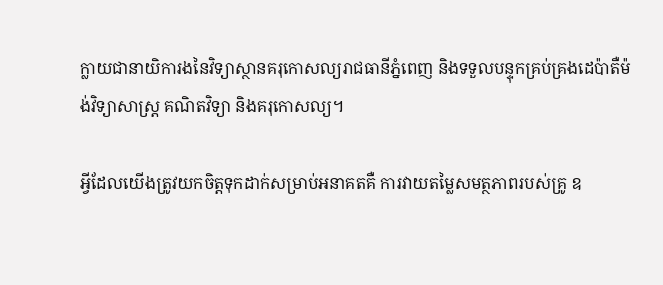ក្លាយជានាយិការងនៃវិទ្យាស្ថានគរុកោសល្យរាជធានីភ្នំពេញ និងទទួលបន្ទុកគ្រប់គ្រងដេប៉ាតឺម៉ង់វិទ្យាសាស្ត្រ គណិតវិទ្យា និងគរុកោសល្យ។

អ្វីដែលយើងត្រូវយកចិត្តទុកដាក់សម្រាប់អនាគតគឺ ការវាយតម្លៃសមត្ថភាពរបស់គ្រូ ឧ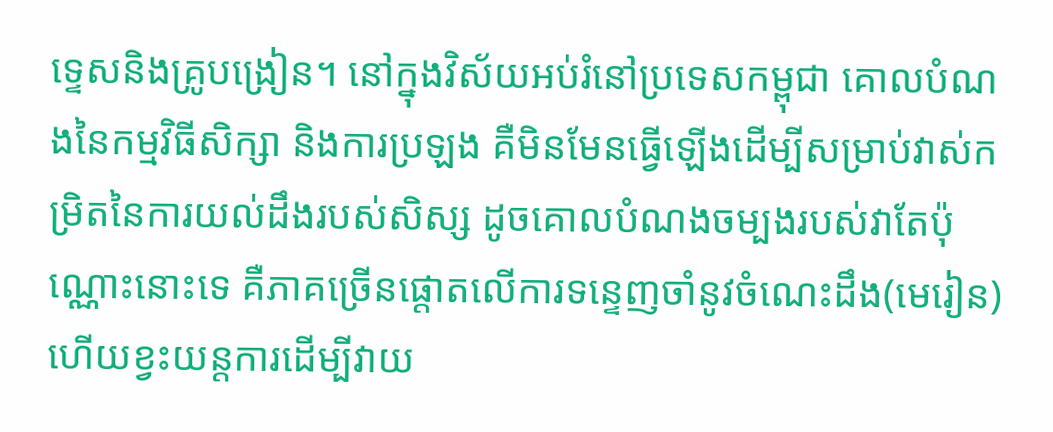ទ្ទេសនិងគ្រូបង្រៀន។ នៅក្នុងវិស័យអប់រំនៅប្រទេសកម្ពុជា គោលបំណងនៃកម្មវិធីសិក្សា និងការប្រឡង គឺមិនមែនធ្វើឡើងដើម្បីសម្រាប់វាស់កម្រិតនៃការយល់ដឹងរបស់សិស្ស ដូចគោលបំណងចម្បងរបស់វាតែប៉ុណ្ណោះនោះទេ គឺភាគច្រើនផ្តោតលើការទន្ទេញចាំនូវចំណេះដឹង(មេរៀន)  ហើយខ្វះយន្តការដើម្បីវាយ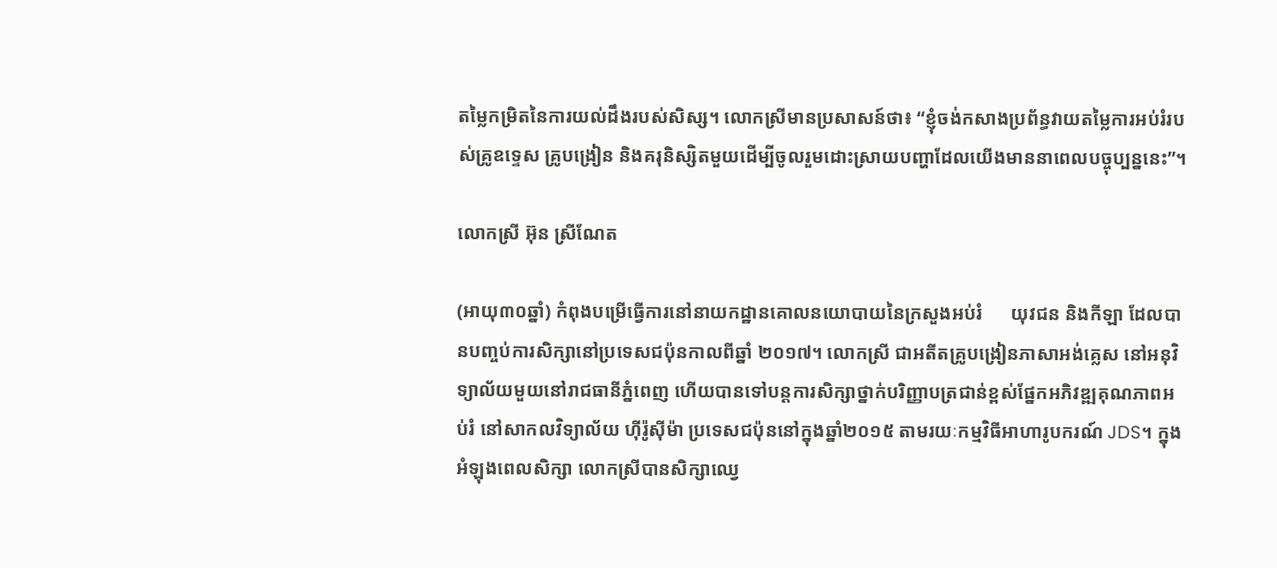តម្លៃកម្រិតនៃការយល់ដឹងរបស់សិស្ស។ លោកស្រីមានប្រសាសន៍ថា៖ “ខ្ញុំចង់កសាងប្រព័ន្ធវាយតម្លៃការអប់រំរបស់គ្រូឧទ្ទេស គ្រូបង្រៀន និងគរុនិស្សិតមួយដើម្បីចូលរួមដោះស្រាយបញ្ហាដែលយើងមាននាពេលបច្ចុប្បន្ននេះ”។

លោកស្រី អ៊ុន ស្រីណែត

(អាយុ៣០ឆ្នាំ) កំពុងបម្រើធ្វើការនៅនាយកដ្ឋានគោលនយោបាយនៃក្រសួងអប់រំ      យុវជន និងកីឡា ដែលបានបញ្ចប់ការសិក្សានៅប្រទេសជប៉ុនកាលពីឆ្នាំ ២០១៧។ លោកស្រី ជាអតីតគ្រូបង្រៀនភាសាអង់គ្លេស នៅអនុវិទ្យាល័យមួយនៅរាជធានីភ្នំពេញ ហើយបានទៅបន្តការសិក្សាថ្នាក់បរិញ្ញាបត្រជាន់ខ្ពស់ផ្នែកអភិវឌ្ឍគុណភាពអប់រំ នៅសាកលវិទ្យាល័យ ហ៊ីរ៉ូស៊ីម៉ា ប្រទេសជប៉ុននៅក្នុងឆ្នាំ២០១៥ តាមរយៈកម្មវិធីអាហារូបករណ៍ JDS។ ក្នុងអំឡុងពេលសិក្សា លោកស្រីបានសិក្សាឈ្វេ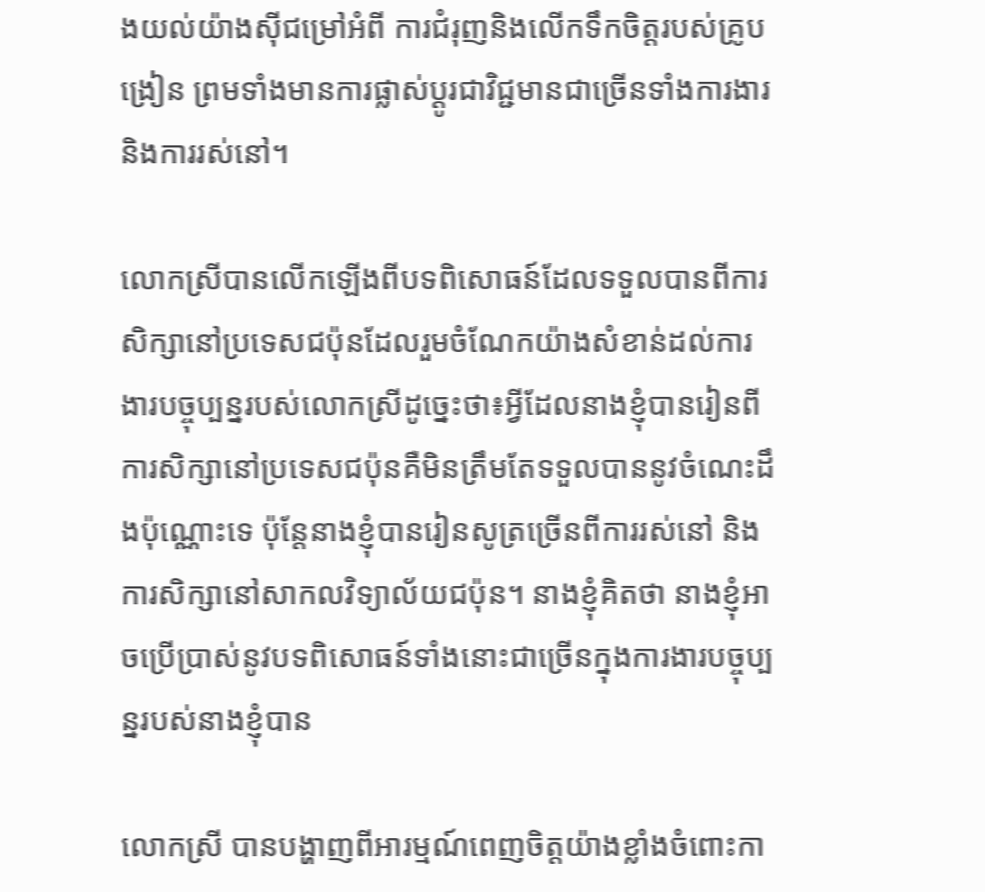ងយល់យ៉ាងស៊ីជម្រៅអំពី ការជំរុញនិងលើកទឹកចិត្តរបស់គ្រូបង្រៀន ព្រមទាំងមានការផ្លាស់ប្តូរជាវិជ្ជមានជាច្រើនទាំងការងារ និងការរស់នៅ។

លោកស្រីបានលើកឡើងពីបទពិសោធន៍ដែលទទួលបានពីការសិក្សានៅប្រទេសជប៉ុនដែលរួមចំណែកយ៉ាងសំខាន់ដល់ការងារបច្ចុប្បន្នរបស់លោកស្រីដូច្នេះថា៖អ្វីដែលនាងខ្ញុំបានរៀនពីការសិក្សានៅប្រទេសជប៉ុនគឺមិនត្រឹមតែទទួលបាននូវចំណេះដឹងប៉ុណ្ណោះទេ ប៉ុន្តែនាងខ្ញុំបានរៀនសូត្រច្រើនពីការរស់នៅ និងការសិក្សានៅសាកលវិទ្យាល័យជប៉ុន។ នាងខ្ញុំគិតថា នាងខ្ញុំអាចប្រើប្រាស់នូវបទពិសោធន៍ទាំងនោះជាច្រើនក្នុងការងារបច្ចុប្បន្នរបស់នាងខ្ញុំបាន

លោកស្រី បានបង្ហាញពីអារម្មណ៍ពេញចិត្តយ៉ាងខ្លាំងចំពោះកា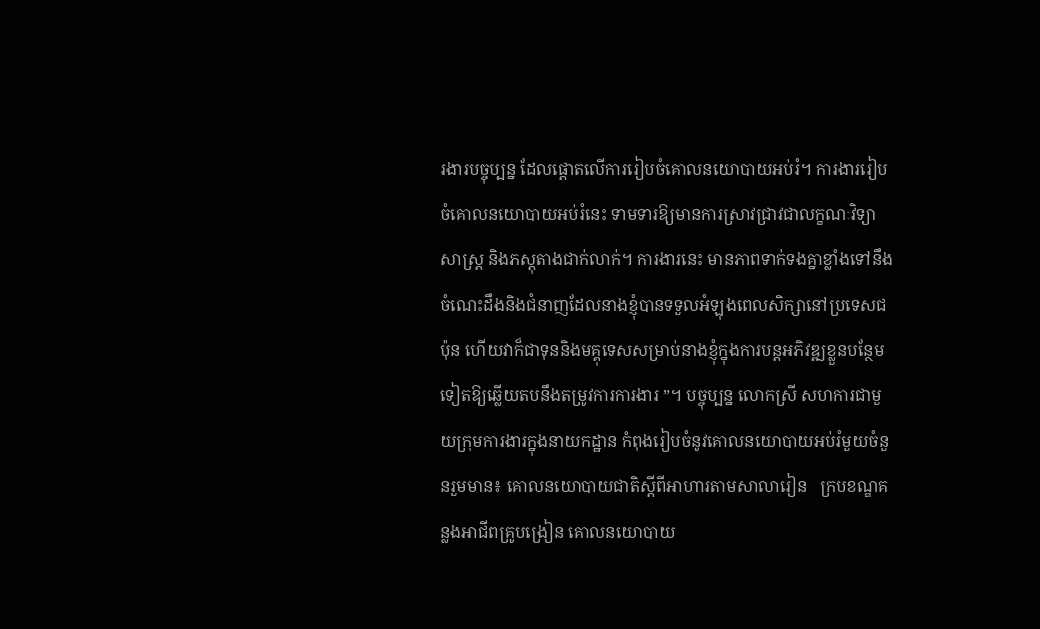រងារបច្ចុប្បន្ន ដែលផ្តោតលើការរៀបចំគោលនយោបាយអប់រំ។ ការងាររៀបចំគោលនយោបាយអប់រំនេះ ទាមទារឱ្យមានការស្រាវជ្រាវជាលក្ខណៈវិទ្យាសាស្រ្ត និងភស្តុតាងជាក់លាក់។ ការងារនេះ មានភាពទាក់ទងគ្នាខ្លាំងទៅនឹងចំណេះដឹងនិងជំនាញដែលនាងខ្ញុំបានទទួលអំឡុងពេលសិក្សានៅប្រទេសជប៉ុន ហើយវាក៏ជាទុននិងមគ្គុទេសសម្រាប់នាងខ្ញុំក្នុងការបន្តអភិវឌ្ឍខ្លួនបន្ថែមទៀតឱ្យឆ្លើយតបនឹងតម្រូវការការងារ ”។ បច្ចុប្បន្ន លោកស្រី សហការជាមួយក្រុមការងារក្នុងនាយកដ្ឋាន កំពុងរៀបចំនូវគោលនយោបាយអប់រំមួយចំនួនរួមមាន៖ គោលនយោបាយជាតិស្តីពីអាហារតាមសាលារៀន   ក្របខណ្ឌគន្លងអាជីពគ្រូបង្រៀន គោលនយោបាយ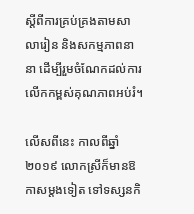ស្តីពីការគ្រប់គ្រងតាមសាលារៀន និងសកម្មភាពនានា ដើម្បីរួមចំណែកដល់ការលើកកម្ពស់គុណភាពអប់រំ។

លើសពីនេះ កាលពីឆ្នាំ២០១៩ លោកស្រីក៏មានឱកាសម្តងទៀត ទៅទស្សនកិ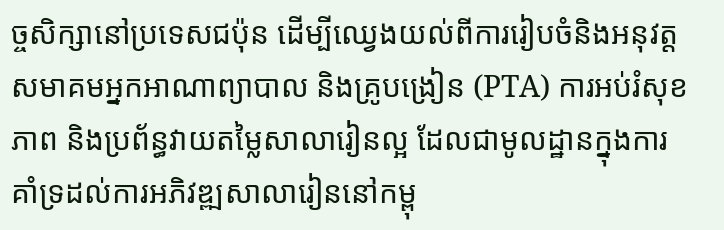ច្ចសិក្សានៅប្រទេសជប៉ុន ដើម្បីឈ្វេងយល់ពីការរៀបចំនិងអនុវត្ត សមាគមអ្នកអាណាព្យាបាល និងគ្រូបង្រៀន (PTA) ការអប់រំសុខភាព និងប្រព័ន្ធវាយតម្លៃសាលារៀនល្អ ដែលជាមូលដ្ឋានក្នុងការ គាំទ្រដល់ការអភិវឌ្ឍសាលារៀននៅកម្ពុ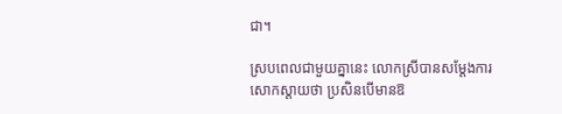ជា។

ស្របពេលជាមួយគ្នានេះ លោកស្រីបានសម្តែងការសោកស្តាយថា ប្រសិនបើមានឱ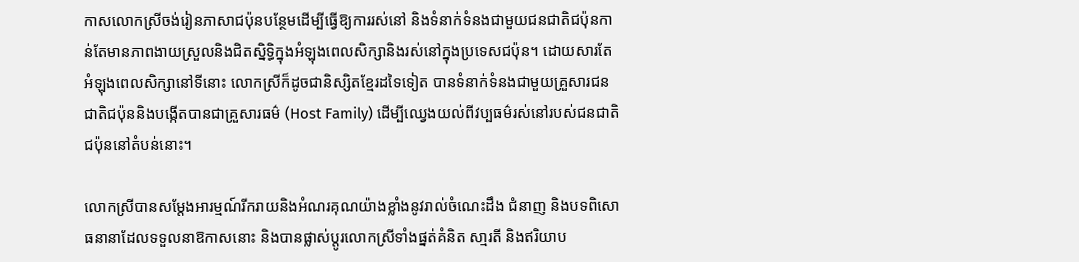កាសលោកស្រីចង់រៀនភាសាជប៉ុនបន្ថែមដើម្បីធ្វើឱ្យការរស់នៅ និងទំនាក់ទំនងជាមួយជនជាតិជប៉ុនកាន់តែមានភាពងាយស្រួលនិងជិតស្និទ្ធិក្នុងអំឡុងពេលសិក្សានិងរស់នៅក្នុងប្រទេសជប៉ុន។ ដោយសារតែអំឡុងពេលសិក្សានៅទីនោះ លោកស្រីក៏ដូចជានិស្សិតខ្មែរដទៃទៀត បានទំនាក់ទំនងជាមួយគ្រួសារជនជាតិជប៉ុននិងបង្កើតបានជាគ្រួសារធម៌ (Host Family) ដើម្បីឈ្វេងយល់ពីវប្បធម៌រស់នៅរបស់ជនជាតិជប៉ុននៅតំបន់នោះ។

លោកស្រីបានសម្តែងអារម្មណ៍រីករាយនិងអំណរគុណយ៉ាងខ្លាំងនូវរាល់ចំណេះដឹង ជំនាញ និងបទពិសោធនានាដែលទទួលនាឱកាសនោះ និងបានផ្លាស់ប្តូរលោកស្រីទាំងផ្នត់គំនិត សា្មរតី និងឥរិយាប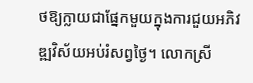ថឱ្យក្លាយជាផ្នែកមួយក្នុងការជួយអភិវឌ្ឍវិស័យអប់រំសព្វថ្ងៃ។ លោកស្រី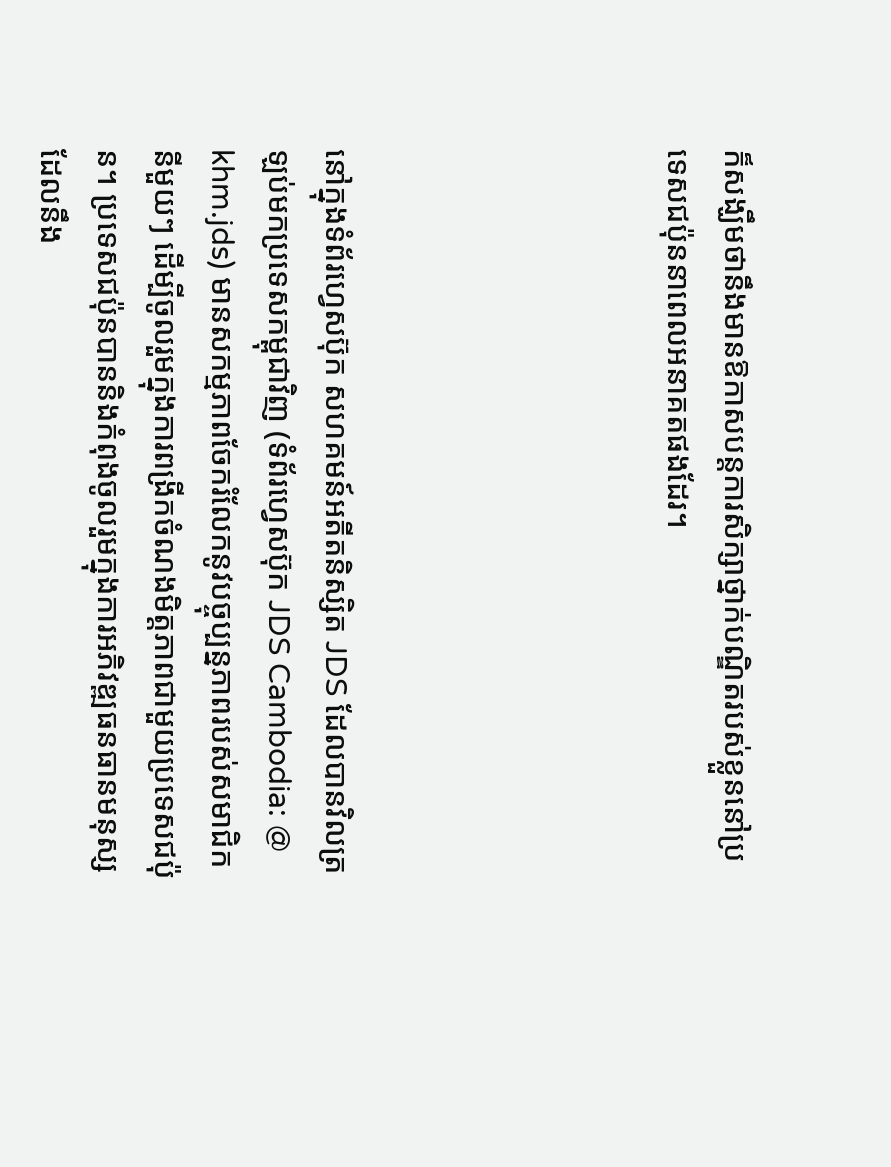ក៏សង្ឃឹមថានឹងមានឱកាសបន្តការសិក្សាថ្នាក់បណ្ឌិតរបស់ខ្លួននៅប្រទេសជប៉ុននាពេលអនាគតផងដែរ។





នៅក្នុងទំព័រហ្វេសប៊ុក សហគមន៍អតីតនិស្សិត JDS ដែលបានវិលត្រឡប់មកប្រទេសកម្ពុជាវិញ (ទំព័រហ្វេសប៊ុក JDS Cambodia: @ khm.jds) មានសកម្មភាពចែករំលែកនូវបច្ចុប្បន្នភាពរបស់សមាជិកនីមួយៗ ដើម្បីចូលរួមក្នុងការពង្រីកចំណងមិត្តភាពជាមួយប្រទេសជប៉ុន។ ប្រទេសជប៉ុនបាននិងកំពុងចូលរួមក្នុងការអភិវឌ្ឍធនធានមនុស្សដែលនឹង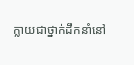ក្លាយជាថ្នាក់ដឹកនាំនៅ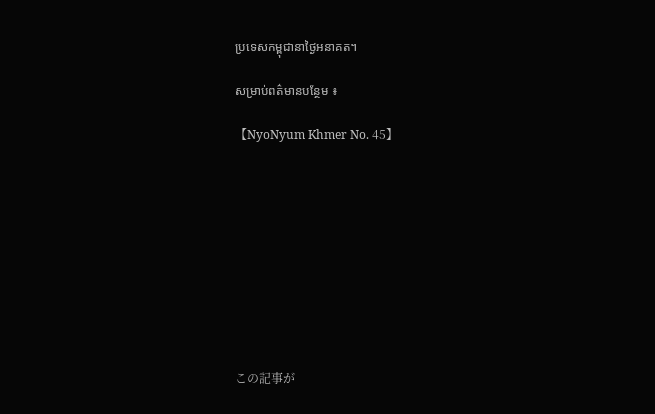ប្រទេសកម្ពុជានាថ្ងៃអនាគត។

សម្រាប់ពត៌មានបន្ថែម ៖

【NyoNyum Khmer No. 45】










この記事が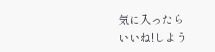気に入ったら
いいね!しよう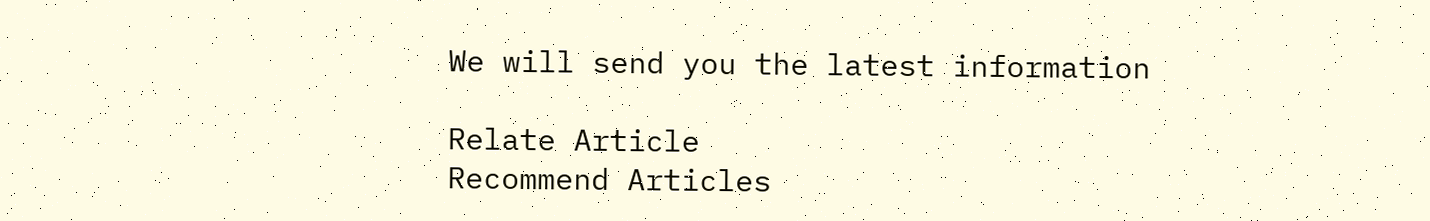We will send you the latest information

Relate Article
Recommend Articles